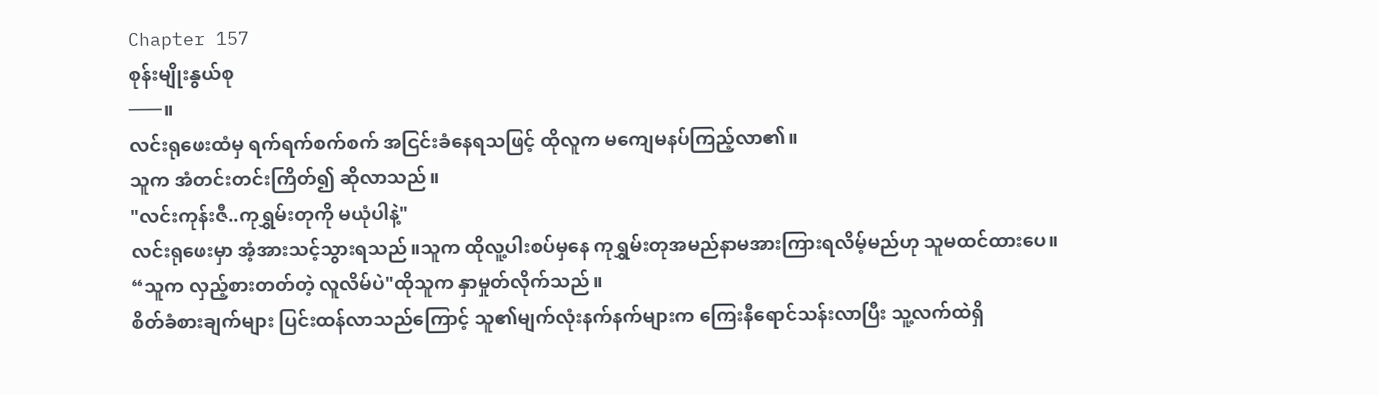Chapter 157
စုန်းမျိုးနွယ်စု
───။
လင်းရုဖေးထံမှ ရက်ရက်စက်စက် အငြင်းခံနေရသဖြင့် ထိုလူက မကျေမနပ်ကြည့်လာ၏။
သူက အံတင်းတင်းကြိတ်၍ ဆိုလာသည်။
"လင်းကုန်းဇီ..ကုရွှမ်းတုကို မယုံပါနဲ့"
လင်းရုဖေးမှာ အံ့အားသင့်သွားရသည်။သူက ထိုလူ့ပါးစပ်မှနေ ကုရွှမ်းတုအမည်နာမအားကြားရလိမ့်မည်ဟု သူမထင်ထားပေ။
“သူက လှည့်စားတတ်တဲ့ လူလိမ်ပဲ"ထိုသူက နှာမှုတ်လိုက်သည်။
စိတ်ခံစားချက်များ ပြင်းထန်လာသည်ကြောင့် သူ၏မျက်လုံးနက်နက်များက ကြေးနီရောင်သန်းလာပြီး သူ့လက်ထဲရှိ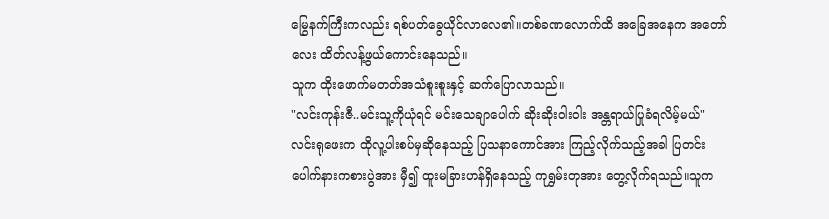မြွေနက်ကြီးကလည်း ရစ်ပတ်ခွေယိုင်လာလေ၏။တစ်ခဏလောက်ထိ အခြေအနေက အတော်လေး ထိတ်လန့်ဖွယ်ကောင်းနေသည်။
သူက ထိုးဖောက်မတတ်အသံစူးစူးနှင့် ဆက်ပြောလာသည်။
"လင်းကုန်းဇီ..မင်းသူ့ကိုယုံရင် မင်းသေချာပေါက် ဆိုးဆိုးဝါးဝါး အန္တရာယ်ပြုခံရလိမ့်မယ်"
လင်းရုဖေးက ထိုလူ့ပါးစပ်မှဆိုနေသည့် ပြသနာကောင်အား ကြည့်လိုက်သည့်အခါ ပြတင်းပေါက်နားကစားပွဲအား မှီ၍ ထူးမခြားဟန်ရှိနေသည့် ကုရွှမ်းတုအား တွေ့လိုက်ရသည်။သူက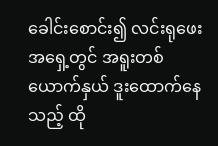ခေါင်းစောင်း၍ လင်းရုဖေးအရှေ့တွင် အရူးတစ်ယောက်နှယ် ဒူးထောက်နေသည့် ထို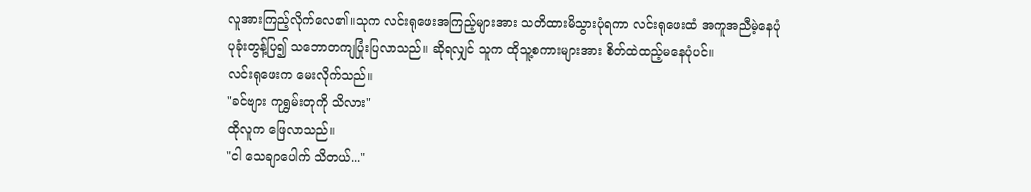လူအားကြည့်လိုက်လေ၏။သုက လင်းရုဖေးအကြည့်များအား သတိထားမိသွားပုံရကာ လင်းရုဖေးထံ အကူအညီမဲ့နေပုံ ပုခုံးတွန့်ပြ၍ သဘောတကျပြုံးပြလာသည်။ ဆိုရလျှင် သူက ထိုသူ့စကားများအား စိတ်ထဲထည့်မနေပုံပင်။
လင်းရုဖေးက မေးလိုက်သည်။
"ခင်ဗျား ကုရွှမ်းတုကို သိလား"
ထိုလူက ဖြေလာသည်။
"ငါ သေချာပေါက် သိတယ်..."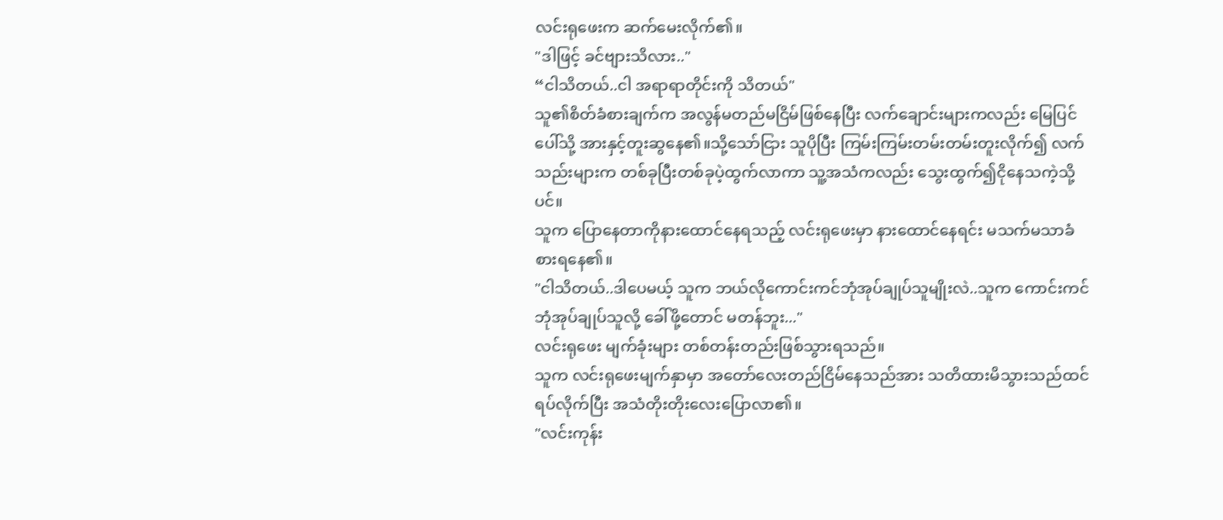လင်းရုဖေးက ဆက်မေးလိုက်၏။
"ဒါဖြင့် ခင်ဗျားသိလား.."
“ငါသိတယ်..ငါ အရာရာတိုင်းကို သိတယ်"
သူ၏စိတ်ခံစားချက်က အလွန်မတည်မငြိမ်ဖြစ်နေပြီး လက်ချောင်းများကလည်း မြေပြင်ပေါ်သို့ အားနှင့်တူးဆွနေ၏။သို့သော်ငြား သူပိုပြီး ကြမ်းကြမ်းတမ်းတမ်းတူးလိုက်၍ လက်သည်းများက တစ်ခုပြီးတစ်ခုပဲ့ထွက်လာကာ သူ့အသံကလည်း သွေးထွက်၍ငိုနေသကဲ့သို့ပင်။
သူက ပြောနေတာကိုနားထောင်နေရသည့် လင်းရုဖေးမှာ နားထောင်နေရင်း မသက်မသာခံစားရနေ၏။
"ငါသိတယ်..ဒါပေမယ့် သူက ဘယ်လိုကောင်းကင်ဘုံအုပ်ချုပ်သူမျိုးလဲ..သူက ကောင်းကင်ဘုံအုပ်ချုပ်သူလို့ ခေါ်ဖို့တောင် မတန်ဘူး..."
လင်းရုဖေး မျက်ခုံးများ တစ်တန်းတည်းဖြစ်သွားရသည်။
သူက လင်းရုဖေးမျက်နှာမှာ အတော်လေးတည်ငြိမ်နေသည်အား သတိထားမိသွားသည်ထင် ရပ်လိုက်ပြီး အသံတိုးတိုးလေးပြောလာ၏။
"လင်းကုန်း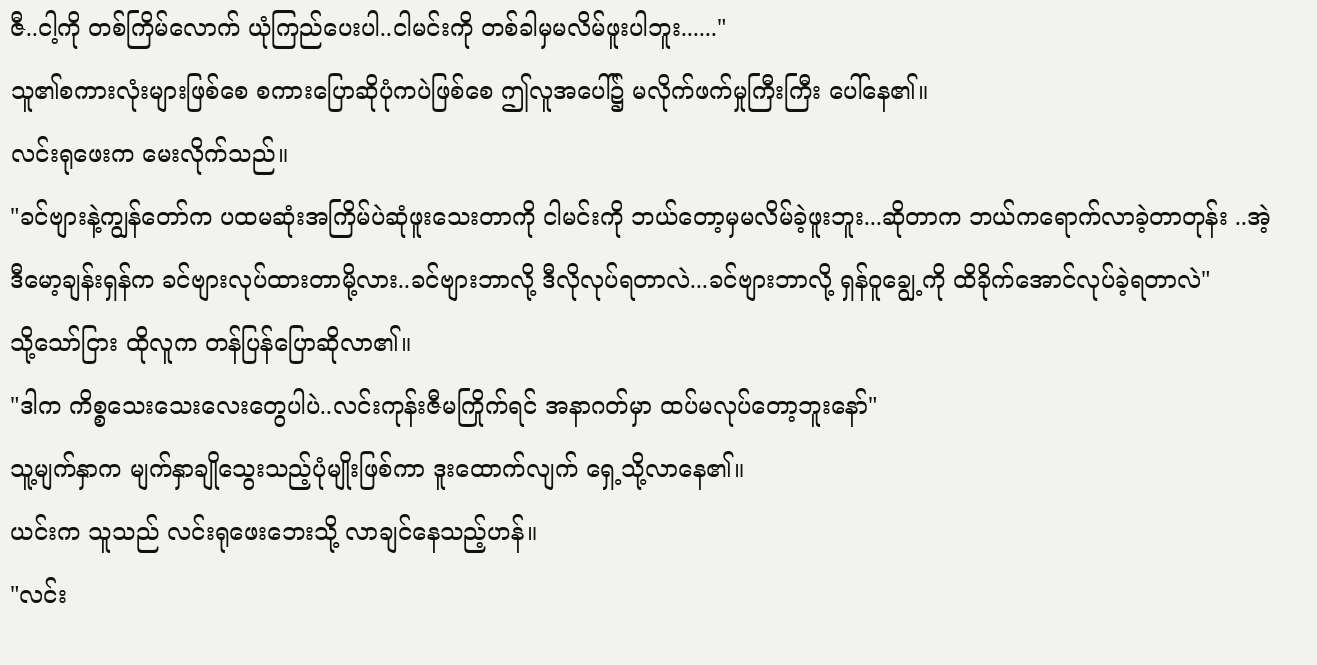ဇီ..ငါ့ကို တစ်ကြိမ်လောက် ယုံကြည်ပေးပါ..ငါမင်းကို တစ်ခါမှမလိမ်ဖူးပါဘူး......"
သူ၏စကားလုံးများဖြစ်စေ စကားပြောဆိုပုံကပဲဖြစ်စေ ဤလူအပေါ်၌ မလိုက်ဖက်မှုကြီးကြီး ပေါ်နေ၏။
လင်းရုဖေးက မေးလိုက်သည်။
"ခင်ဗျားနဲ့ကျွန်တော်က ပထမဆုံးအကြိမ်ပဲဆုံဖူးသေးတာကို ငါမင်းကို ဘယ်တော့မှမလိမ်ခဲ့ဖူးဘူး...ဆိုတာက ဘယ်ကရောက်လာခဲ့တာတုန်း ..အဲ့ဒီမော့ချန်းရှန်က ခင်ဗျားလုပ်ထားတာမို့လား..ခင်ဗျားဘာလို့ ဒီလိုလုပ်ရတာလဲ...ခင်ဗျားဘာလို့ ရှန်ဝူချွေ့ကို ထိခိုက်အောင်လုပ်ခဲ့ရတာလဲ"
သို့သော်ငြား ထိုလူက တန်ပြန်ပြောဆိုလာ၏။
"ဒါက ကိစ္စသေးသေးလေးတွေပါပဲ..လင်းကုန်းဇီမကြိုက်ရင် အနာဂတ်မှာ ထပ်မလုပ်တော့ဘူးနော်"
သူ့မျက်နှာက မျက်နှာချိုသွေးသည့်ပုံမျိုးဖြစ်ကာ ဒူးထောက်လျက် ရှေ့သို့လာနေ၏။
ယင်းက သူသည် လင်းရုဖေးဘေးသို့ လာချင်နေသည့်ဟန်။
"လင်း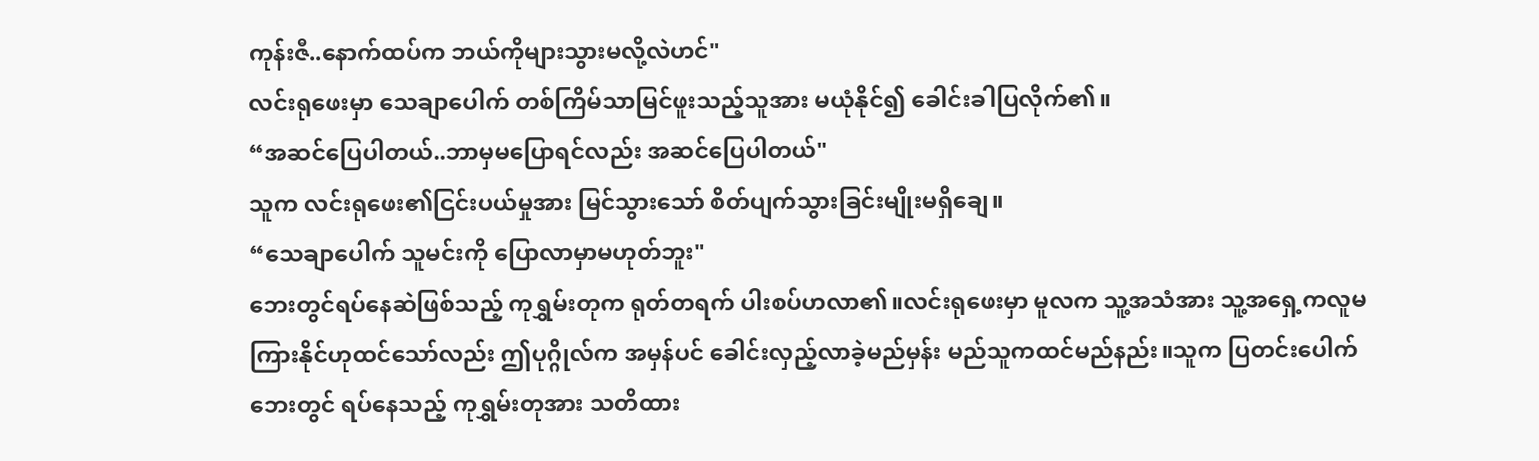ကုန်းဇီ..နောက်ထပ်က ဘယ်ကိုများသွားမလို့လဲဟင်"
လင်းရုဖေးမှာ သေချာပေါက် တစ်ကြိမ်သာမြင်ဖူးသည့်သူအား မယုံနိုင်၍ ခေါင်းခါပြလိုက်၏။
“အဆင်ပြေပါတယ်..ဘာမှမပြောရင်လည်း အဆင်ပြေပါတယ်"
သူက လင်းရုဖေး၏ငြင်းပယ်မှုအား မြင်သွားသော် စိတ်ပျက်သွားခြင်းမျိုးမရှိချေ။
“သေချာပေါက် သူမင်းကို ပြောလာမှာမဟုတ်ဘူး"
ဘေးတွင်ရပ်နေဆဲဖြစ်သည့် ကုရွှမ်းတုက ရုတ်တရက် ပါးစပ်ဟလာ၏။လင်းရုဖေးမှာ မူလက သူ့အသံအား သူ့အရှေ့ကလူမကြားနိုင်ဟုထင်သော်လည်း ဤပုဂ္ဂိုလ်က အမှန်ပင် ခေါင်းလှည့်လာခဲ့မည်မှန်း မည်သူကထင်မည်နည်း။သူက ပြတင်းပေါက်ဘေးတွင် ရပ်နေသည့် ကုရွှမ်းတုအား သတိထား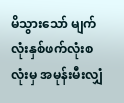မိသွားသော် မျက်လုံးနှစ်ဖက်လုံးစလုံးမှ အမုန်းမီးလျှံ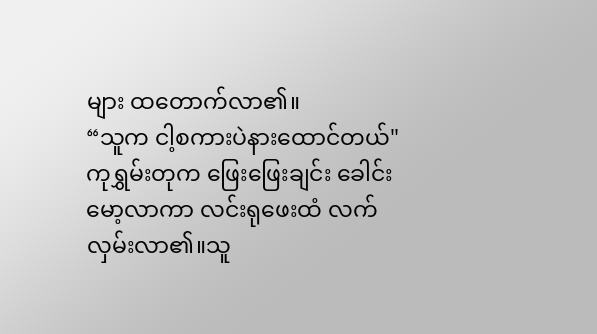များ ထတောက်လာ၏။
“သူက ငါ့စကားပဲနားထောင်တယ်"
ကုရွှမ်းတုက ဖြေးဖြေးချင်း ခေါင်းမော့လာကာ လင်းရုဖေးထံ လက်လှမ်းလာ၏။သူ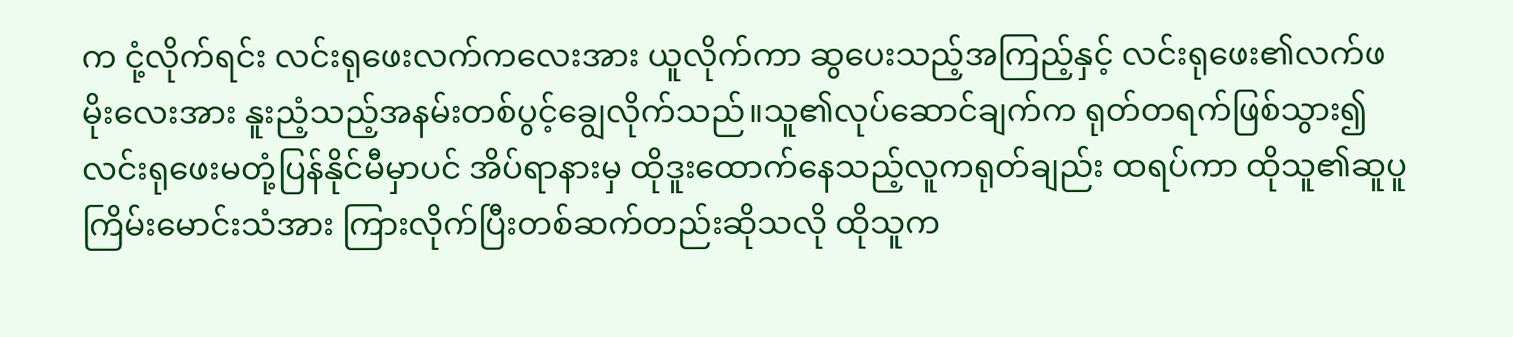က ငုံ့လိုက်ရင်း လင်းရုဖေးလက်ကလေးအား ယူလိုက်ကာ ဆွပေးသည့်အကြည့်နှင့် လင်းရုဖေး၏လက်ဖမိုးလေးအား နူးညံ့သည့်အနမ်းတစ်ပွင့်ချွေလိုက်သည်။သူ၏လုပ်ဆောင်ချက်က ရုတ်တရက်ဖြစ်သွား၍ လင်းရုဖေးမတုံ့ပြန်နိုင်မီမှာပင် အိပ်ရာနားမှ ထိုဒူးထောက်နေသည့်လူကရုတ်ချည်း ထရပ်ကာ ထိုသူ၏ဆူပူ ကြိမ်းမောင်းသံအား ကြားလိုက်ပြီးတစ်ဆက်တည်းဆိုသလို ထိုသူက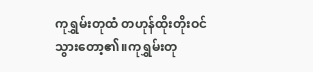ကုရွှမ်းတုထံ တဟုန်ထိုးတိုးဝင်သွားတော့၏။ကုရွှမ်းတု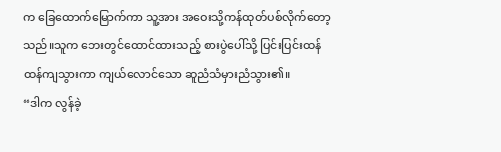က ခြေထောက်မြောက်ကာ သူ့အား အဝေးသို့ကန်ထုတ်ပစ်လိုက်တော့သည်။သူက ဘေးတွင်ထောင်ထားသည့် စားပွဲပေါ်သို့ ပြင်းပြင်းထန်ထန်ကျသွားကာ ကျယ်လောင်သော ဆူညံသံမှားညံသွား၏။
“ဒါက လွန်ခဲ့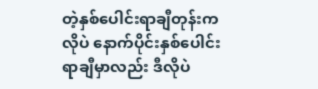တဲ့နှစ်ပေါင်းရာချီတုန်းကလိုပဲ နောက်ပိုင်းနှစ်ပေါင်းရာချီမှာလည်း ဒီလိုပဲ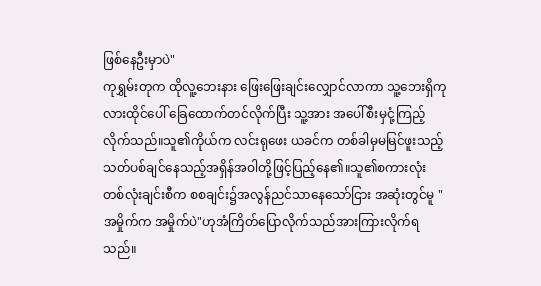ဖြစ်နေဦးမှာပဲ"
ကုရွှမ်းတုက ထိုလူ့ဘေးနား ဖြေးဖြေးချင်းလျှောင်လာကာ သူ့ဘေးရှိကုလားထိုင်ပေါ် ခြေထောက်တင်လိုက်ပြီး သူ့အား အပေါ်စီးမှငုံ့ကြည့်လိုက်သည်။သူ၏ကိုယ်က လင်းရုဖေး ယခင်က တစ်ခါမှမမြင်ဖူးသည့် သတ်ပစ်ချင်နေသည့်အရှိန်အဝါတို့ဖြင့်ပြည့်နေ၏။သူ၏စကားလုံး တစ်လုံးချင်းစီက စစချင်း၌အလွန်ညင်သာနေသော်ငြား အဆုံးတွင်မူ "အမှိုက်က အမှိုက်ပဲ"ဟုအံကြိတ်ပြောလိုက်သည်အားကြားလိုက်ရသည်။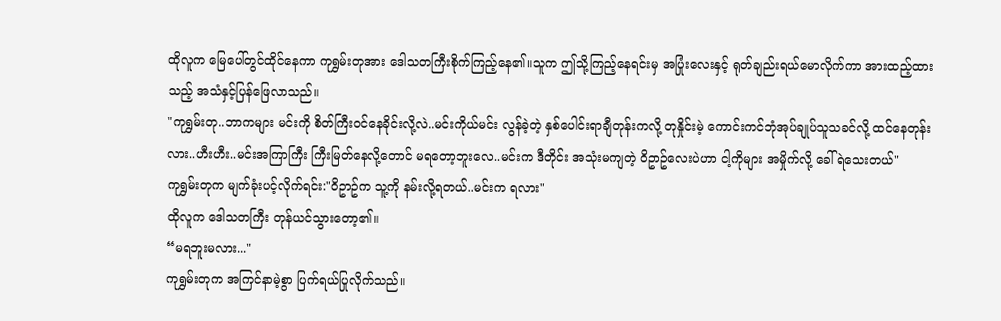ထိုလူက မြေပေါ်တွင်ထိုင်နေကာ ကုရွှမ်းတုအား ဒေါသတကြီးစိုက်ကြည့်နေ၏။သူက ဤသို့ကြည့်နေရင်းမှ အပြုံးလေးနှင့် ရုတ်ချည်းရယ်မောလိုက်ကာ အားထည့်ထားသည့် အသံနှင့်ပြန်ဖြေလာသည်။
"ကုရွှမ်းတု..ဘာကများ မင်းကို စိတ်ကြီးဝင်နေခိုင်းလို့လဲ..မင်းကိုယ်မင်း လွန်ခဲ့တဲ့ နှစ်ပေါင်းရာချီတုန်းကလို့ တုနှိုင်းမဲ့ ကောင်းကင်ဘုံအုပ်ချုပ်သူသခင်လို့ ထင်နေတုန်းလား..ဟီးဟီး..မင်းအကြာကြီး ကြီးမြတ်နေလို့တောင် မရတော့ဘူးလေ..မင်းက ဒီတိုင်း အသုံးမကျတဲ့ ဝိဥာဥ်လေးပဲဟာ ငါ့ကိုများ အမှိုက်လို့ ခေါ်ရဲသေးတယ်"
ကုရွှမ်းတုက မျက်ခုံးပင့်လိုက်ရင်း:"ဝိဥာဥ်က သူ့ကို နမ်းလို့ရတယ်..မင်းက ရလား"
ထိုလူက ဒေါသတကြီး တုန်ယင်သွားတော့၏။
“မရဘူးမလား..."
ကုရွှမ်းတုက အကြင်နာမဲ့စွာ ပြက်ရယ်ပြုလိုက်သည်။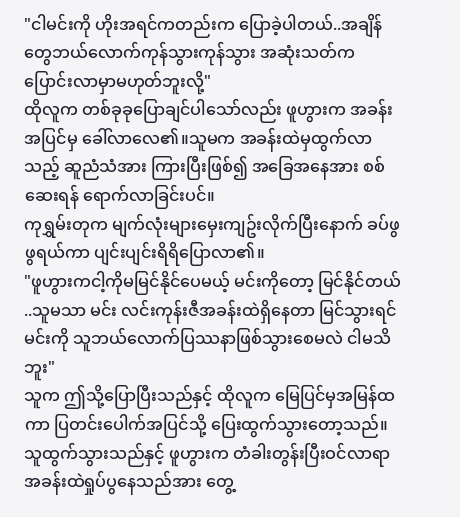"ငါမင်းကို ဟိုးအရင်ကတည်းက ပြောခဲ့ပါတယ်..အချိန်တွေဘယ်လောက်ကုန်သွားကုန်သွား အဆုံးသတ်က ပြောင်းလာမှာမဟုတ်ဘူးလို့"
ထိုလူက တစ်ခုခုပြောချင်ပါသော်လည်း ဖူဟွားက အခန်းအပြင်မှ ခေါ်လာလေ၏။သူမက အခန်းထဲမှထွက်လာသည့် ဆူညံသံအား ကြားပြီးဖြစ်၍ အခြေအနေအား စစ်ဆေးရန် ရောက်လာခြင်းပင်။
ကုရွှမ်းတုက မျက်လုံးများမှေးကျဥ်းလိုက်ပြီးနောက် ခပ်ဖွဖွရယ်ကာ ပျင်းပျင်းရိရိပြောလာ၏။
"ဖူဟွားကငါ့ကိုမမြင်နိုင်ပေမယ့် မင်းကိုတော့ မြင်နိုင်တယ် ..သူမသာ မင်း လင်းကုန်းဇီအခန်းထဲရှိနေတာ မြင်သွားရင် မင်းကို သူဘယ်လောက်ပြဿနာဖြစ်သွားစေမလဲ ငါမသိဘူး"
သူက ဤသို့ပြောပြီးသည်နှင့် ထိုလူက မြေပြင်မှအမြန်ထကာ ပြတင်းပေါက်အပြင်သို့ ပြေးထွက်သွားတော့သည်။
သူထွက်သွားသည်နှင့် ဖူဟွားက တံခါးတွန်းပြီးဝင်လာရာ အခန်းထဲရှုပ်ပွနေသည်အား တွေ့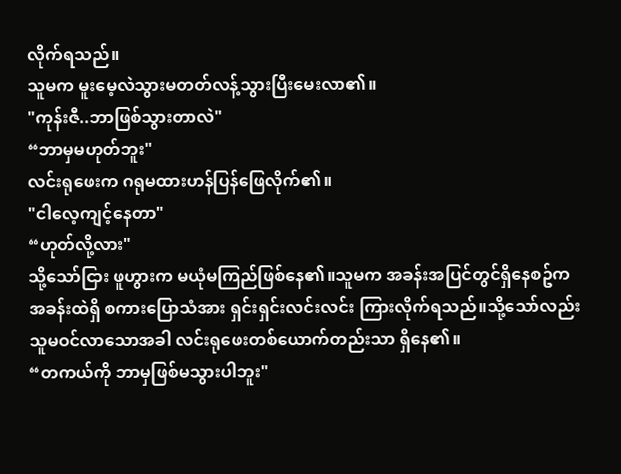လိုက်ရသည်။
သူမက မူးမေ့လဲသွားမတတ်လန့်သွားပြီးမေးလာ၏။
"ကုန်းဇီ..ဘာဖြစ်သွားတာလဲ"
“ဘာမှမဟုတ်ဘူး"
လင်းရုဖေးက ဂရုမထားဟန်ပြန်ဖြေလိုက်၏။
"ငါလေ့ကျင့်နေတာ"
“ဟုတ်လို့လား"
သို့သော်ငြား ဖူဟွားက မယုံမကြည်ဖြစ်နေ၏။သူမက အခန်းအပြင်တွင်ရှိနေစဥ်က အခန်းထဲရှိ စကားပြောသံအား ရှင်းရှင်းလင်းလင်း ကြားလိုက်ရသည်။သို့သော်လည်း သူမဝင်လာသောအခါ လင်းရုဖေးတစ်ယောက်တည်းသာ ရှိနေ၏။
“တကယ်ကို ဘာမှဖြစ်မသွားပါဘူး"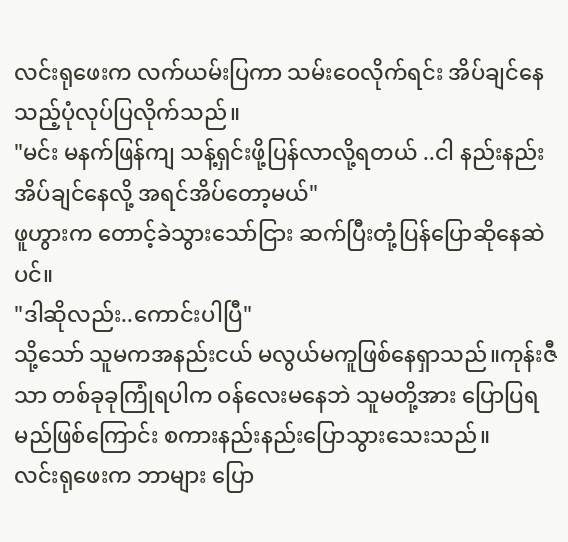လင်းရုဖေးက လက်ယမ်းပြကာ သမ်းဝေလိုက်ရင်း အိပ်ချင်နေသည့်ပုံလုပ်ပြလိုက်သည်။
"မင်း မနက်ဖြန်ကျ သန့်ရှင်းဖို့ပြန်လာလို့ရတယ် ..ငါ နည်းနည်းအိပ်ချင်နေလို့ အရင်အိပ်တော့မယ်"
ဖူဟွားက တောင့်ခဲသွားသော်ငြား ဆက်ပြီးတုံ့ပြန်ပြောဆိုနေဆဲပင်။
"ဒါဆိုလည်း..ကောင်းပါပြီ"
သို့သော် သူမကအနည်းငယ် မလွယ်မကူဖြစ်နေရှာသည်။ကုန်းဇီသာ တစ်ခုခုကြုံရပါက ဝန်လေးမနေဘဲ သူမတို့အား ပြောပြရမည်ဖြစ်ကြောင်း စကားနည်းနည်းပြောသွားသေးသည်။
လင်းရုဖေးက ဘာများ ပြော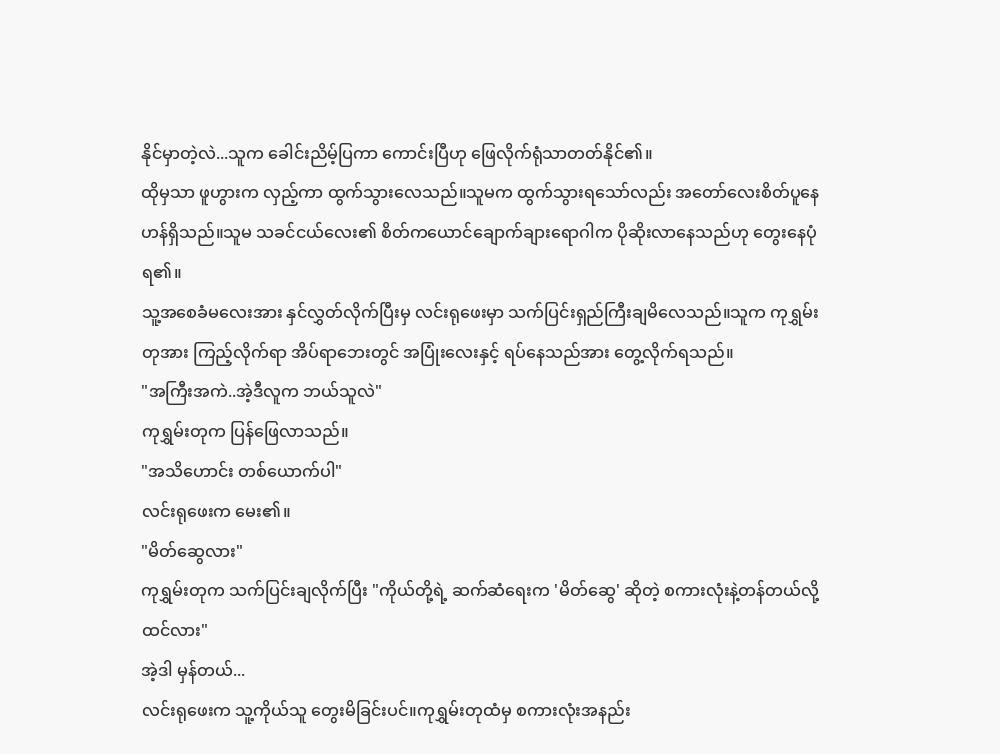နိုင်မှာတဲ့လဲ...သူက ခေါင်းညိမ့်ပြကာ ကောင်းပြီဟု ဖြေလိုက်ရုံသာတတ်နိုင်၏။
ထိုမှသာ ဖူဟွားက လှည့်ကာ ထွက်သွားလေသည်။သူမက ထွက်သွားရသော်လည်း အတော်လေးစိတ်ပူနေဟန်ရှိသည်။သူမ သခင်ငယ်လေး၏ စိတ်ကယောင်ချောက်ချားရောဂါက ပိုဆိုးလာနေသည်ဟု တွေးနေပုံရ၏။
သူ့အစေခံမလေးအား နှင်လွှတ်လိုက်ပြီးမှ လင်းရုဖေးမှာ သက်ပြင်းရှည်ကြီးချမိလေသည်။သူက ကုရွှမ်းတုအား ကြည့်လိုက်ရာ အိပ်ရာဘေးတွင် အပြုံးလေးနှင့် ရပ်နေသည်အား တွေ့လိုက်ရသည်။
"အကြီးအကဲ..အဲ့ဒီလူက ဘယ်သူလဲ"
ကုရွှမ်းတုက ပြန်ဖြေလာသည်။
"အသိဟောင်း တစ်ယောက်ပါ"
လင်းရုဖေးက မေး၏။
"မိတ်ဆွေလား"
ကုရွှမ်းတုက သက်ပြင်းချလိုက်ပြီး "ကိုယ်တို့ရဲ့ ဆက်ဆံရေးက 'မိတ်ဆွေ' ဆိုတဲ့ စကားလုံးနဲ့တန်တယ်လို့ ထင်လား"
အဲ့ဒါ မှန်တယ်...
လင်းရုဖေးက သူ့ကိုယ်သူ တွေးမိခြင်းပင်။ကုရွှမ်းတုထံမှ စကားလုံးအနည်း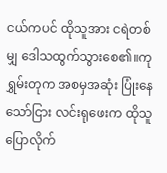ငယ်ကပင် ထိုသူအား ငရဲတစ်မျှ ဒေါသထွက်သွားစေ၏။ကုရွှမ်းတုက အစမှအဆုံး ပြုံးနေသော်ငြား လင်းရုဖေးက ထိုသူပြောလိုက်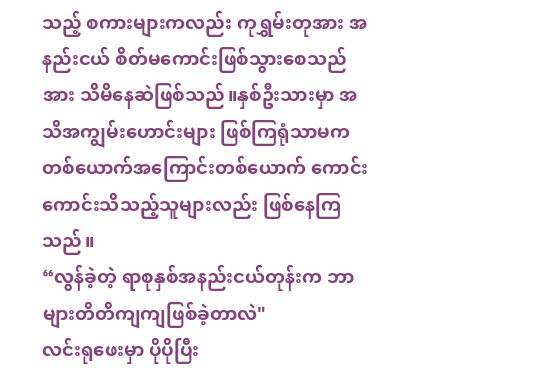သည့် စကားများကလည်း ကုရွှမ်းတုအား အနည်းငယ် စိတ်မကောင်းဖြစ်သွားစေသည်အား သိမိနေဆဲဖြစ်သည်။နှစ်ဦးသားမှာ အသိအကျွမ်းဟောင်းများ ဖြစ်ကြရုံသာမက တစ်ယောက်အကြောင်းတစ်ယောက် ကောင်းကောင်းသိသည့်သူများလည်း ဖြစ်နေကြသည်။
“လွန်ခဲ့တဲ့ ရာစုနှစ်အနည်းငယ်တုန်းက ဘာများတိတိကျကျဖြစ်ခဲ့တာလဲ"
လင်းရုဖေးမှာ ပိုပိုပြီး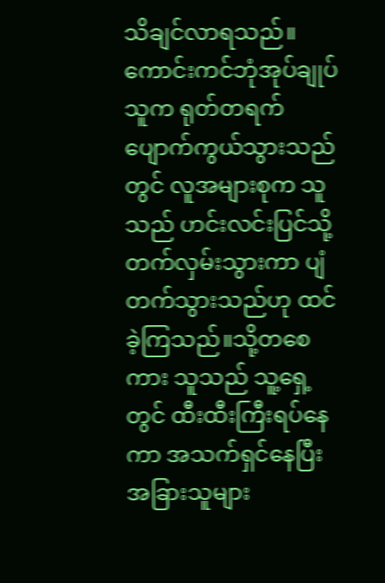သိချင်လာရသည်။
ကောင်းကင်ဘုံအုပ်ချုပ်သူက ရုတ်တရက် ပျောက်ကွယ်သွားသည်တွင် လူအများစုက သူသည် ဟင်းလင်းပြင်သို့ တက်လှမ်းသွားကာ ပျံတက်သွားသည်ဟု ထင်ခဲ့ကြသည်။သို့တစေကား သူသည် သူ့ရှေ့တွင် ထီးထီးကြီးရပ်နေကာ အသက်ရှင်နေပြီး အခြားသူများ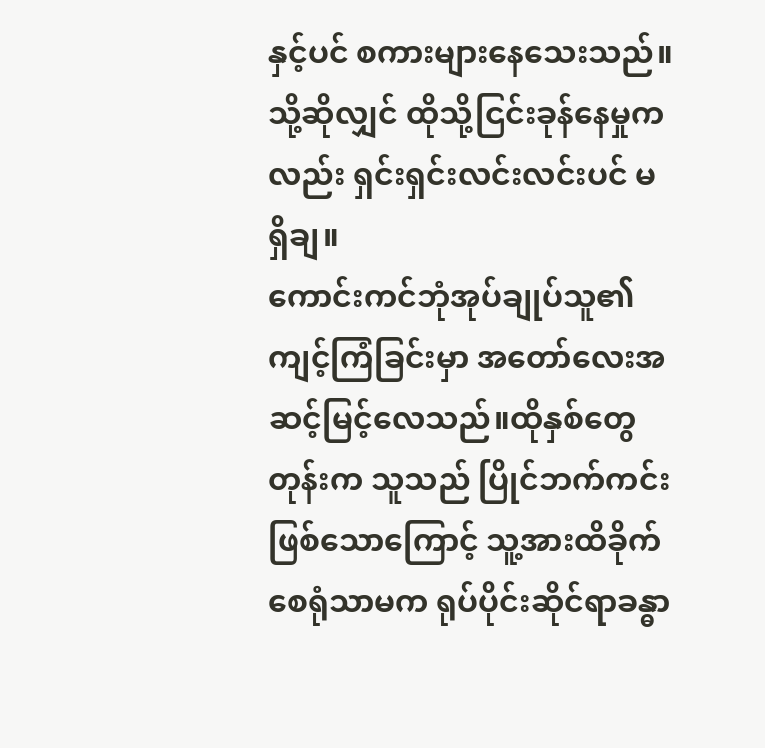နှင့်ပင် စကားများနေသေးသည်။သို့ဆိုလျှင် ထိုသို့ငြင်းခုန်နေမှုကလည်း ရှင်းရှင်းလင်းလင်းပင် မရှိချ။
ကောင်းကင်ဘုံအုပ်ချုပ်သူ၏ ကျင့်ကြံခြင်းမှာ အတော်လေးအဆင့်မြင့်လေသည်။ထိုနှစ်တွေတုန်းက သူသည် ပြိုင်ဘက်ကင်းဖြစ်သောကြောင့် သူ့အားထိခိုက်စေရုံသာမက ရုပ်ပိုင်းဆိုင်ရာခန္ဓာ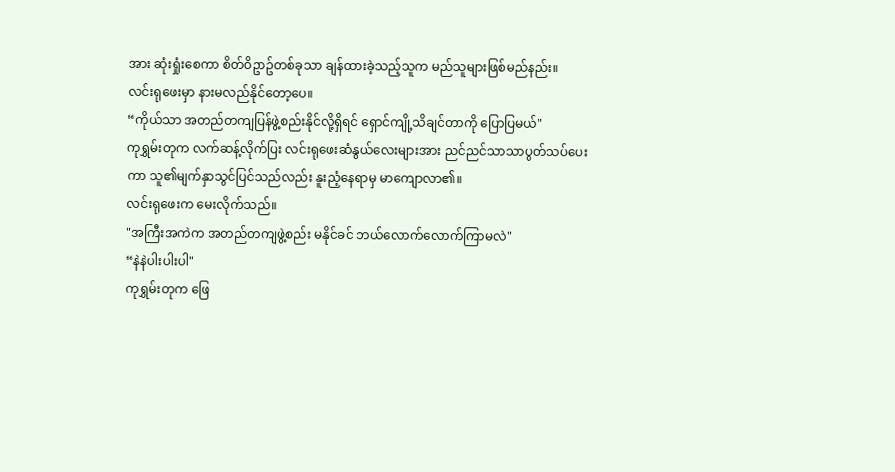အား ဆုံးရှုံးစေကာ စိတ်ဝိဥာဥ်တစ်ခုသာ ချန်ထားခဲ့သည့်သူက မည်သူများဖြစ်မည်နည်း။
လင်းရုဖေးမှာ နားမလည်နိုင်တော့ပေ။
“ကိုယ်သာ အတည်တကျပြန်ဖွဲ့စည်းနိုင်လို့ရှိရင် ရှောင်ကျို့သိချင်တာကို ပြောပြမယ်"
ကုရွှမ်းတုက လက်ဆန့်လိုက်ပြး လင်းရုဖေးဆံနွယ်လေးများအား ညင်ညင်သာသာပွတ်သပ်ပေးကာ သူ၏မျက်နှာသွင်ပြင်သည်လည်း နူးညံ့နေရာမှ မာကျောလာ၏။
လင်းရုဖေးက မေးလိုက်သည်။
"အကြီးအကဲက အတည်တကျဖွဲ့စည်း မနိုင်ခင် ဘယ်လောက်လောက်ကြာမလဲ"
“နဲနဲပါးပါးပါ"
ကုရွှမ်းတုက ဖြေ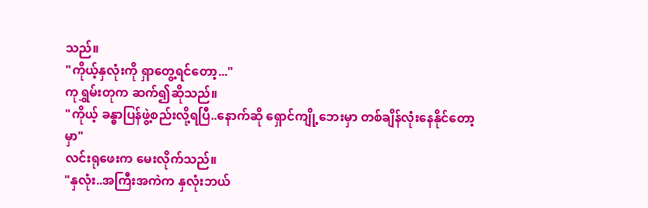သည်။
"ကိုယ့်နှလုံးကို ရှာတွေ့ရင်တော့..."
ကုရွှမ်းတုက ဆက်၍ဆိုသည်။
"ကိုယ့် ခန္ဓာပြန်ဖွဲ့စည်းလို့ရပြီ..နောက်ဆို ရှောင်ကျို့ဘေးမှာ တစ်ချိန်လုံးနေနိုင်တော့မှာ"
လင်းရုဖေးက မေးလိုက်သည်။
"နှလုံး..အကြီးအကဲက နှလုံးဘယ်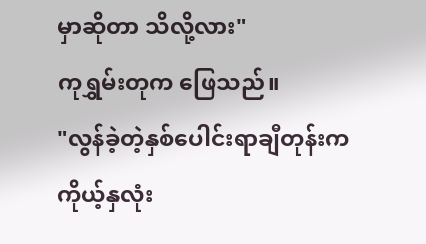မှာဆိုတာ သိလို့လား"
ကုရွှမ်းတုက ဖြေသည်။
"လွန်ခဲ့တဲ့နှစ်ပေါင်းရာချီတုန်းက ကိုယ့်နှလုံး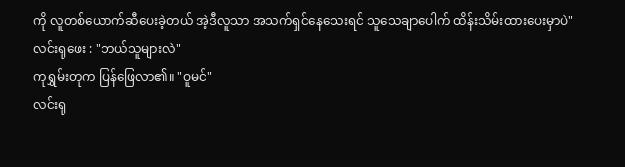ကို လူတစ်ယောက်ဆီပေးခဲ့တယ် အဲ့ဒီလူသာ အသက်ရှင်နေသေးရင် သူသေချာပေါက် ထိန်းသိမ်းထားပေးမှာပဲ"
လင်းရုဖေး : "ဘယ်သူများလဲ"
ကုရွှမ်းတုက ပြန်ဖြေလာ၏။ "ဝူမင်"
လင်းရု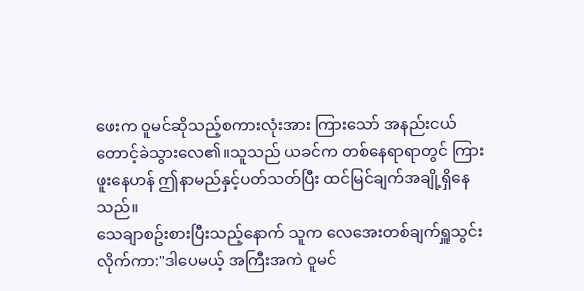ဖေးက ဝူမင်ဆိုသည့်စကားလုံးအား ကြားသော် အနည်းငယ် တောင့်ခဲသွားလေ၏။သူသည် ယခင်က တစ်နေရာရာတွင် ကြားဖူးနေဟန် ဤနာမည်နှင့်ပတ်သတ်ပြီး ထင်မြင်ချက်အချို့ရှိနေသည်။
သေချာစဥ်းစားပြီးသည့်နောက် သူက လေအေးတစ်ချက်ရှူသွင်းလိုက်ကာ:"ဒါပေမယ့် အကြီးအကဲ ဝူမင်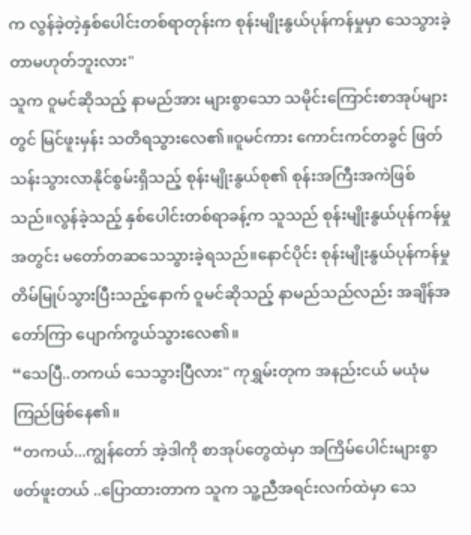က လွန်ခဲ့တဲ့နှစ်ပေါင်းတစ်ရာတုန်းက စုန်းမျိုးနွယ်ပုန်ကန်မှုမှာ သေသွားခဲ့တာမဟုတ်ဘူးလား"
သူက ဝူမင်ဆိုသည့် နာမည်အား များစွာသော သမိုင်းကြောင်းစာအုပ်များတွင် မြင်ဖူးမှန်း သတိရသွားလေ၏။ဝူမင်ကား ကောင်းကင်တခွင် ဖြတ်သန်းသွားလာနိုင်စွမ်းရှိသည့် စုန်းမျိုးနွယ်စု၏ စုန်းအကြီးအကဲဖြစ်သည်။လွန်ခဲ့သည့် နှစ်ပေါင်းတစ်ရာခန့်က သူသည် စုန်းမျိုးနွယ်ပုန်ကန်မှုအတွင်း မတော်တဆသေသွားခဲ့ရသည်။နောင်ပိုင်း စုန်းမျိုးနွယ်ပုန်ကန်မှု တိမ်မြုပ်သွားပြီးသည့်နောက် ဝူမင်ဆိုသည့် နာမည်သည်လည်း အချိန်အတော်ကြာ ပျောက်ကွယ်သွားလေ၏။
“သေပြီ..တကယ် သေသွားပြီလား" ကုရွှမ်းတုက အနည်းငယ် မယုံမကြည်ဖြစ်နေ၏။
“တကယ်...ကျွန်တော် အဲ့ဒါကို စာအုပ်တွေထဲမှာ အကြိမ်ပေါင်းများစွာ ဖတ်ဖူးတယ် ..ပြောထားတာက သူက သူ့ညီအရင်းလက်ထဲမှာ သေ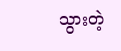သွားတဲ့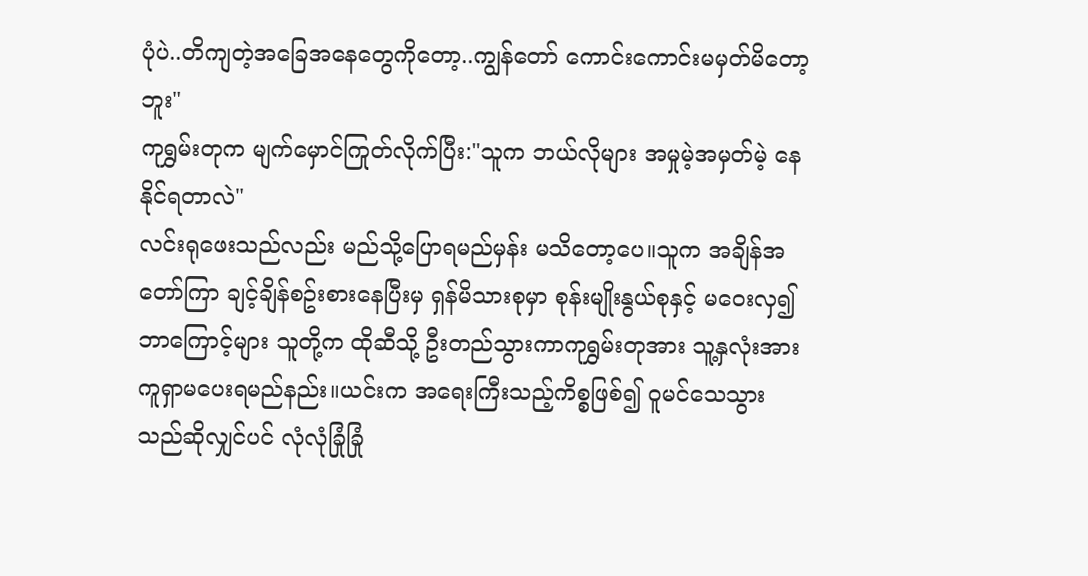ပုံပဲ..တိကျတဲ့အခြေအနေတွေကိုတော့..ကျွန်တော် ကောင်းကောင်းမမှတ်မိတော့ဘူး"
ကုရွှမ်းတုက မျက်မှောင်ကြုတ်လိုက်ပြီး:"သူက ဘယ်လိုများ အမှုမဲ့အမှတ်မဲ့ နေနိုင်ရတာလဲ"
လင်းရုဖေးသည်လည်း မည်သို့ပြောရမည်မှန်း မသိတော့ပေ။သူက အချိန်အတော်ကြာ ချင့်ချိန်စဥ်းစားနေပြီးမှ ရှန်မိသားစုမှာ စုန်းမျိုးနွယ်စုနှင့် မဝေးလှ၍ ဘာကြောင့်များ သူတို့က ထိုဆီသို့ ဦးတည်သွားကာကုရွှမ်းတုအား သူ့နှလုံးအား ကူရှာမပေးရမည်နည်း။ယင်းက အရေးကြီးသည့်ကိစ္စဖြစ်၍ ဝူမင်သေသွားသည်ဆိုလျှင်ပင် လုံလုံခြုံခြုံ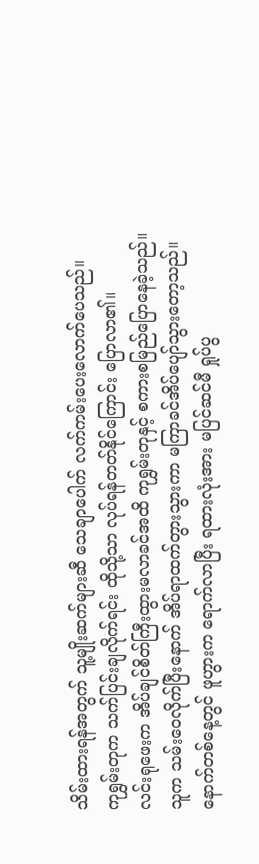သိမ်းထားရန်အတွက် သူ့မျိုးဆက်များဆီ သေချာပေါက် လက်ကမ်းပေးလောက်ပေသည်။
ကုရွှမ်းတုက သက်ပြင်းချလိုက်ရင်း ထိုသို့သာ လုပ်ရန်တတ်နိုင်ကြောင်း ပြောလာ၏။
လင်းရုဖေးက အိပ်ချင်စိတ်ကြီးထွားမလာခင်အထိ ကုရွှမ်းတုနှင့် စကားစမြည်ပြောနေခဲ့သည်။ သူက သမ်းဝေလိုက်ပြီးနောက် အိပ်ရာထက်တွားသွားကာ မကြာခင်အိပ်ပျော်သွားတော့သည်။
နောက်တစ်နေ့တွင် ဖူဟွားက ရောက်လာပြီး ရထားလုံးအား မပြင်ဆင်မီ ရှုပ်ပွ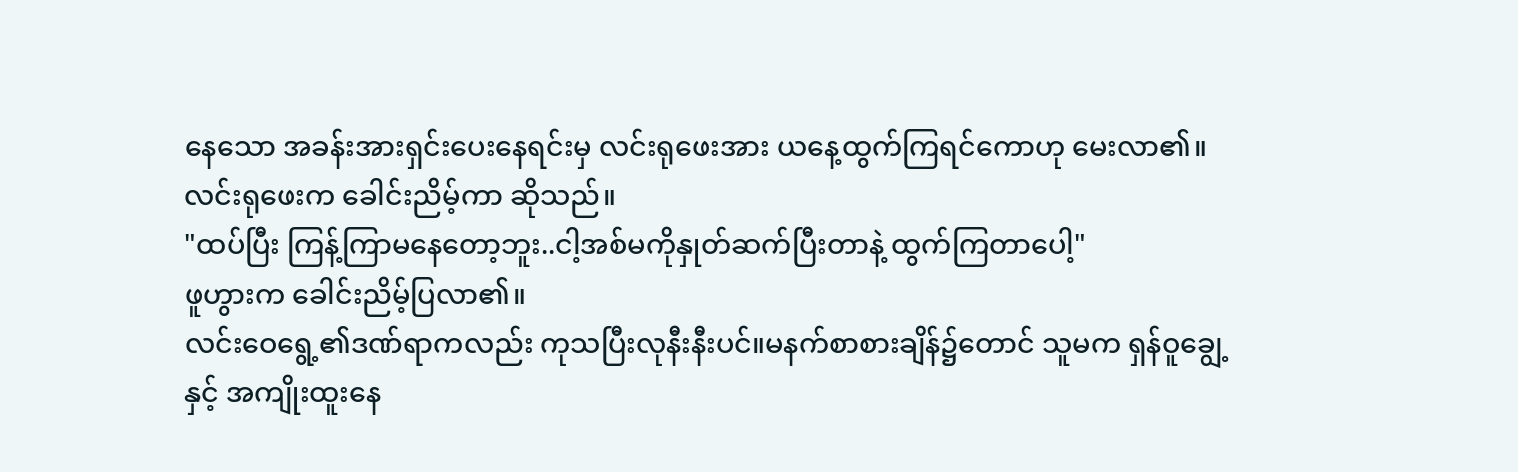နေသော အခန်းအားရှင်းပေးနေရင်းမှ လင်းရုဖေးအား ယနေ့ထွက်ကြရင်ကောဟု မေးလာ၏။
လင်းရုဖေးက ခေါင်းညိမ့်ကာ ဆိုသည်။
"ထပ်ပြီး ကြန့်ကြာမနေတော့ဘူး..ငါ့အစ်မကိုနှုတ်ဆက်ပြီးတာနဲ့ ထွက်ကြတာပေါ့"
ဖူဟွားက ခေါင်းညိမ့်ပြလာ၏။
လင်းဝေရွေ့၏ဒဏ်ရာကလည်း ကုသပြီးလုနီးနီးပင်။မနက်စာစားချိန်၌တောင် သူမက ရှန်ဝူချွေ့နှင့် အကျိုးထူးနေ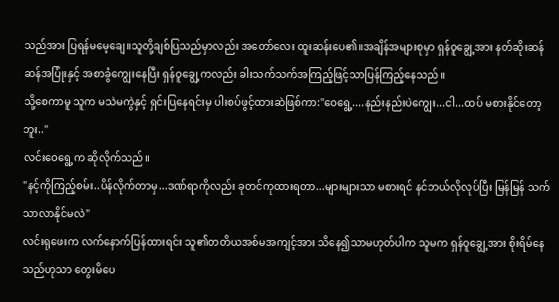သည်အား ပြရန်မမေ့ချေ။သူတို့ချစ်ပြသည်မှာလည်း အတော်လေး ထူးဆန်းပေ၏။အချိန်အများစုမှာ ရှန်ဝူချွေ့အား နတ်ဆိုးဆန်ဆန်အပြုံးနှင့် အစာခွံကျွေးနေပြီး ရှန်ဝူချွေ့ကလည်း ခါးသက်သက်အကြည့်ဖြင့်သာပြန်ကြည့်နေသည်။
သို့စေကာမူ သူက မသဲမကွဲနှင့် ရှင်းပြနေရင်းမှ ပါးစပ်ဖွင့်ထားဆဲဖြစ်ကာ:"ဝေရွေ့....နည်းနည်းပဲကျွေး...ငါ...ထပ် မစားနိုင်တော့ဘူး.."
လင်းဝေရွေ့က ဆိုလိုက်သည်။
"နင့်ကိုကြည့်စမ်း..ပိန်လိုက်တာမှ...ဒဏ်ရာကိုလည်း ခုတင်ကုထားရတာ...များများသာ မစားရင် နင်ဘယ်လိုလုပ်ပြီး မြန်မြန် သက်သာလာနိုင်မလဲ"
လင်းရုဖေးက လက်နောက်ပြန်ထားရင်း သူ၏တတိယအစ်မအကျင့်အား သိနေ၍သာမဟုတ်ပါက သူမက ရှန်ဝူချွေ့အား စိုးရိမ်နေသည်ဟုသာ တွေးမိပေ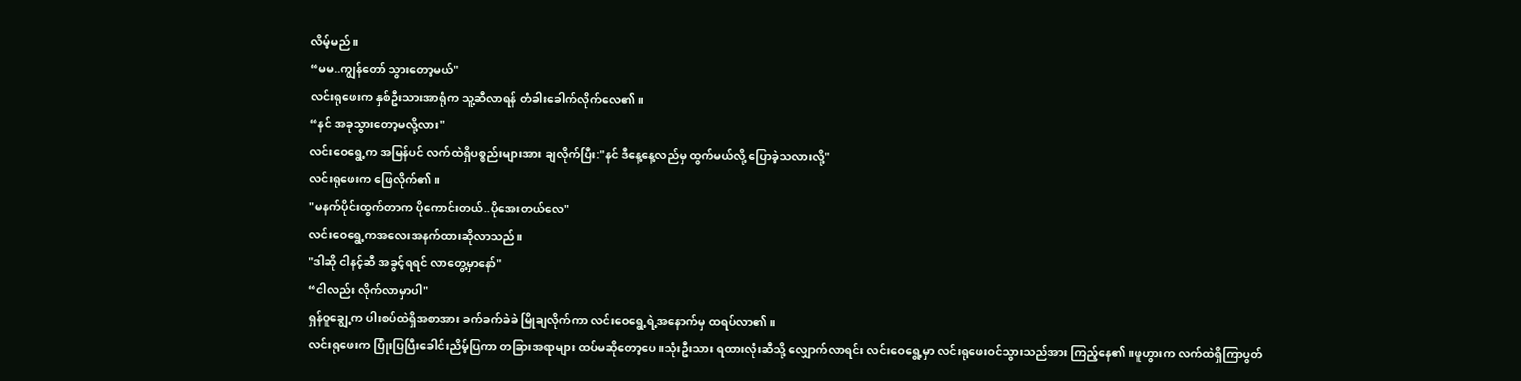လိမ့်မည်။
“မမ..ကျွန်တော် သွားတော့မယ်"
လင်းရုဖေးက နှစ်ဦးသားအာရုံက သူ့ဆီလာရန် တံခါးခေါက်လိုက်လေ၏။
“နင် အခုသွားတော့မလို့လား"
လင်းဝေရွေ့က အမြန်ပင် လက်ထဲရှိပစ္စည်းများအား ချလိုက်ပြီး:"နင် ဒီနေ့နေ့လည်မှ ထွက်မယ်လို့ ပြောခဲ့သလားလို့"
လင်းရုဖေးက ဖြေလိုက်၏။
"မနက်ပိုင်းထွက်တာက ပိုကောင်းတယ်..ပိုအေးတယ်လေ"
လင်းဝေရွေ့ကအလေးအနက်ထားဆိုလာသည်။
"ဒါဆို ငါနင့်ဆီ အခွင့်ရရင် လာတွေ့မှာနော်"
“ငါလည်း လိုက်လာမှာပါ"
ရှန်ဝူချွေ့က ပါးစပ်ထဲရှိအစာအား ခက်ခက်ခဲခဲ မြိုချလိုက်ကာ လင်းဝေရွေ့ရဲ့အနောက်မှ ထရပ်လာ၏။
လင်းရုဖေးက ပြုံးပြပြီးခေါင်းညိမ့်ပြကာ တခြားအရာများ ထပ်မဆိုတော့ပေ။သုံးဦးသား ရထားလုံးဆီသို့ လျှောက်လာရင်း လင်းဝေရွေ့မှာ လင်းရုဖေးဝင်သွားသည်အား ကြည့်နေ၏။ဖူဟွားက လက်ထဲရှိကြာပွတ်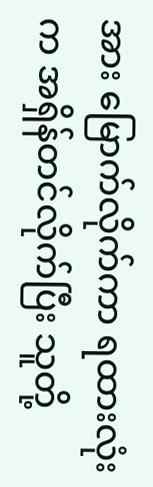အား မြောက်လိုက်ကာ ရထားလုံးက အရှိန်တင်လိုက်ပြီး သူတို့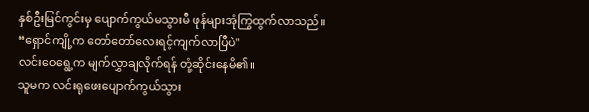နှစ်ဦးမြင်ကွင်းမှ ပျောက်ကွယ်မသွားမီ ဖုန်များအုံကြွထွက်လာသည်။
“ရှောင်ကျို့က တော်တော်လေးရင့်ကျက်လာပြီပဲ"
လင်းဝေရွေ့က မျက်လွှာချလိုက်ရန် တုံ့ဆိုင်းနေမိ၏။
သူမက လင်းရုဖေးပျောက်ကွယ်သွား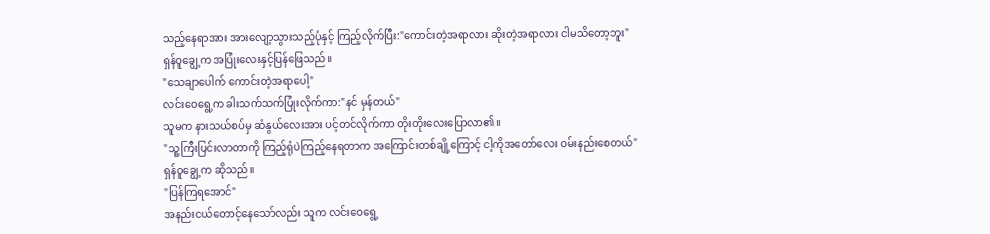သည့်နေရာအား အားလျော့သွားသည့်ပုံနှင့် ကြည့်လိုက်ပြီး:"ကောင်းတဲ့အရာလား ဆိုးတဲ့အရာလား ငါမသိတော့ဘူး"
ရှန်ဝူချွေ့က အပြုံးလေးနှင့်ပြန်ဖြေသည်။
"သေချာပေါက် ကောင်းတဲ့အရာပေါ့"
လင်းဝေရွေ့က ခါးသက်သက်ပြုံးလိုက်ကာ:"နင် မှန်တယ်"
သူမက နားသယ်စပ်မှ ဆံနွယ်လေးအား ပင့်တင်လိုက်ကာ တိုးတိုးလေးပြောလာ၏။
"သူ့ကြီးပြင်းလာတာကို ကြည့်ရုံပဲကြည့်နေရတာက အကြောင်းတစ်ချို့ကြောင့် ငါ့ကိုအတော်လေး ဝမ်းနည်းစေတယ်"
ရှန်ဝူချွေ့က ဆိုသည်။
"ပြန်ကြရအောင်"
အနည်းငယ်တောင့်နေသော်လည်း သူက လင်းဝေရွေ့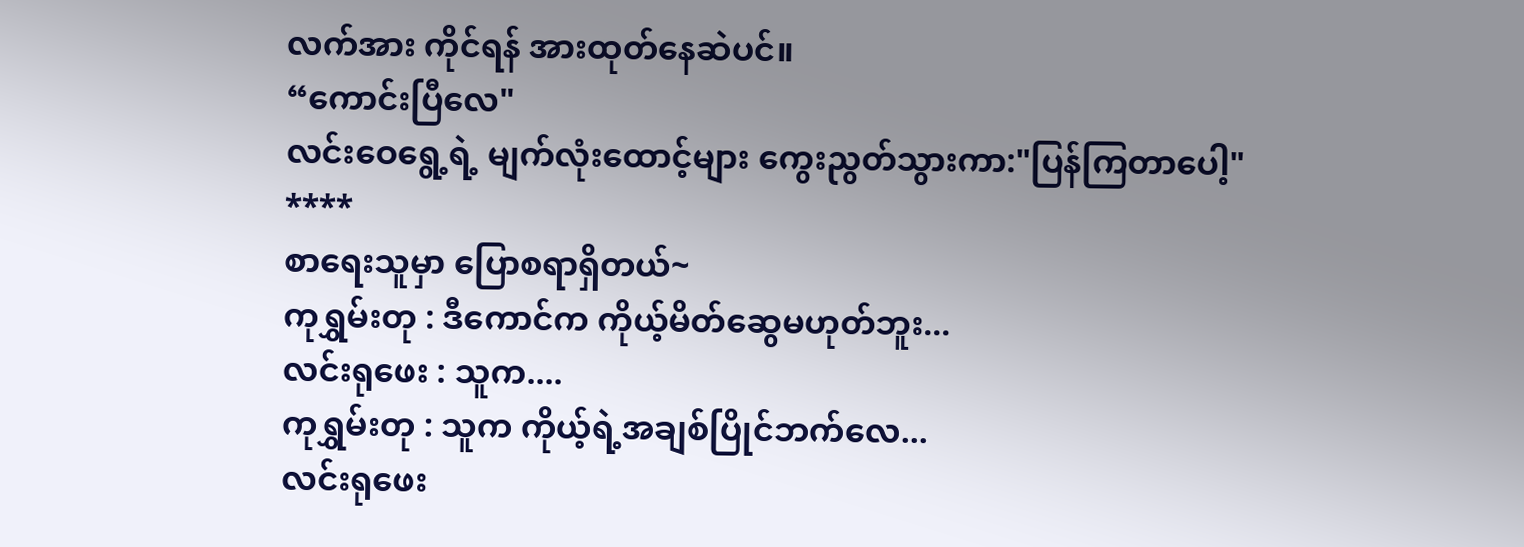လက်အား ကိုင်ရန် အားထုတ်နေဆဲပင်။
“ကောင်းပြီလေ"
လင်းဝေရွေ့ရဲ့ မျက်လုံးထောင့်များ ကွေးညွတ်သွားကာ:"ပြန်ကြတာပေါ့"
****
စာရေးသူမှာ ပြောစရာရှိတယ်~
ကုရွှမ်းတု : ဒီကောင်က ကိုယ့်မိတ်ဆွေမဟုတ်ဘူး...
လင်းရုဖေး : သူက....
ကုရွှမ်းတု : သူက ကိုယ့်ရဲ့အချစ်ပြိုင်ဘက်လေ...
လင်းရုဖေး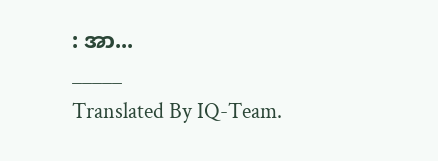: အာ...
_____
Translated By IQ-Team.